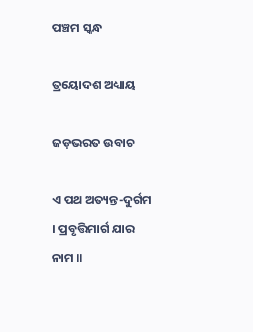ପଞ୍ଚମ ସ୍କନ୍ଧ

ତ୍ରୟୋଦଶ ଅଧ୍ୟାୟ

ଜଡ଼ଭରତ ଉବାଚ

ଏ ପଥ ଅତ୍ୟନ୍ତ-ଦୁର୍ଗମ । ପ୍ରବୃତ୍ତିମାର୍ଗ ଯାର ନାମ ॥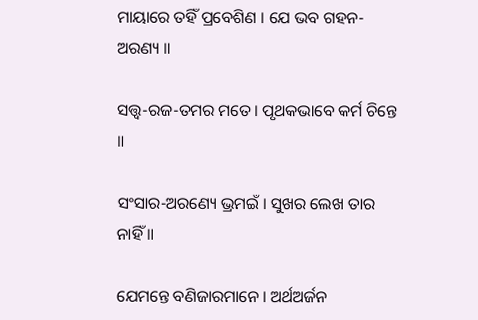ମାୟାରେ ତହିଁ ପ୍ରବେଶିଣ । ଯେ ଭବ ଗହନ-ଅରଣ୍ୟ ॥

ସ‌ତ୍ତ୍ୱ-ରଜ-ତମର ମତେ । ପୃଥକଭାବେ କର୍ମ ଚିନ୍ତେ ॥

ସଂସାର-ଅରଣ୍ୟେ ଭ୍ରମଇଁ । ସୁଖର ଲେଖ ତାର ନାହିଁ ॥

ଯେମନ୍ତେ ବଣିଜାରମାନେ । ଅର୍ଥଅର୍ଜନ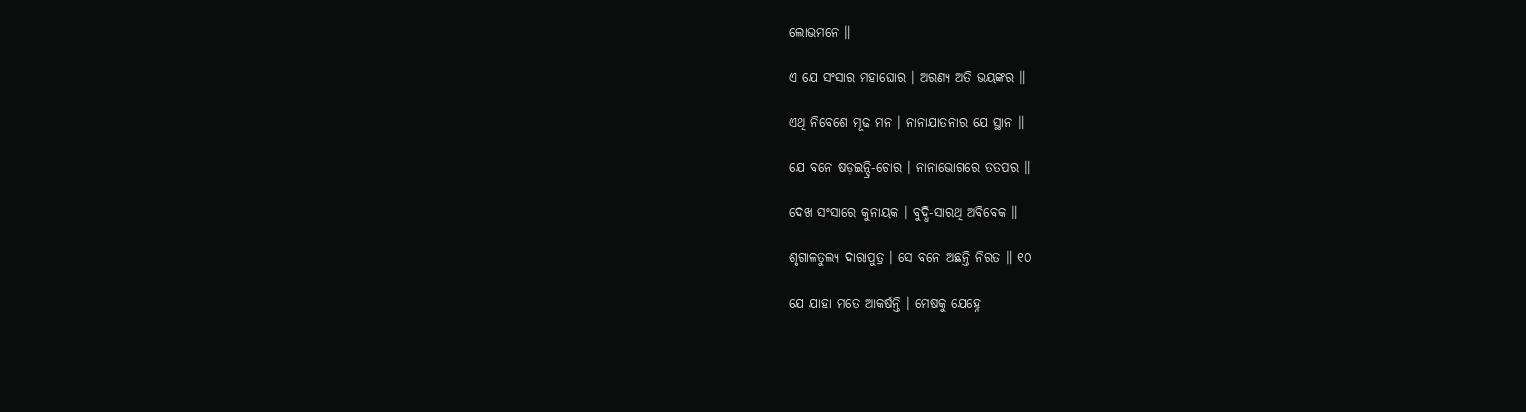ଲୋଭମନେ ॥

ଏ ଯେ ସଂସାର ମହାଘୋର । ଅରଣ୍ୟ ଅତି ଭୟଙ୍କର ॥

ଏଥି ନିବେଶେ ମୂଢ ମନ । ନାନାଯାତନାର ଯେ ସ୍ଥାନ ॥

ଯେ ବନେ ଷଡ଼ଇନ୍ଦ୍ରି-ଚୋର । ନାନାଭୋଗରେ ତତପର ॥

ଦେଖ ସଂସାରେ କୁନାୟକ । ବୁଦ୍ଧି-ସାରଥି ଅବିବେକ ॥

ଶୃଗାଳତୁଲ୍ୟ ଦାରାପୁତ୍ର । ସେ ବନେ ଅଛନ୍ତି ନିରତ ॥ ୧୦

ଯେ ଯାହା ମତେ ଆକର୍ଷନ୍ତି । ମେଷକୁ ଯେହ୍ନେ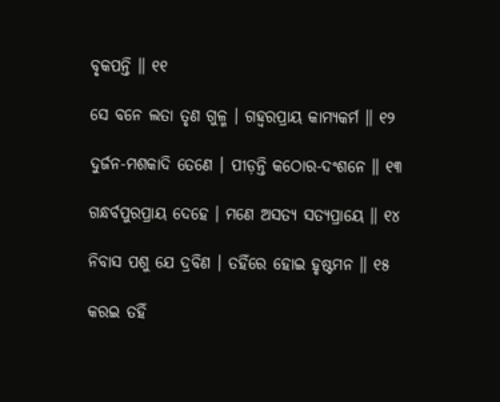ବୃକପନ୍ତି ॥ ୧୧

ସେ ବନେ ଲତା ତୃଣ ଗୁଳ୍ମ । ଗହ୍ୱରପ୍ରାୟ କାମ୍ୟକର୍ମ ॥ ୧୨

ଦୁର୍ଜନ-ମଶକାଦି ତେଣେ । ପୀଡ଼ନ୍ତି କଠୋର-ଦଂଶନେ ॥ ୧୩

ଗନ୍ଧର୍ବପୁରପ୍ରାୟ ଦେହେ । ମଣେ ଅସତ୍ୟ ସତ୍ୟପ୍ରାୟେ ॥ ୧୪

ନିବାସ ପଶୁ ଯେ ଦ୍ରବିଣ । ତହିଁରେ ହୋଇ ହୃଷ୍ଟମନ ॥ ୧୫

କରଇ ତହିଁ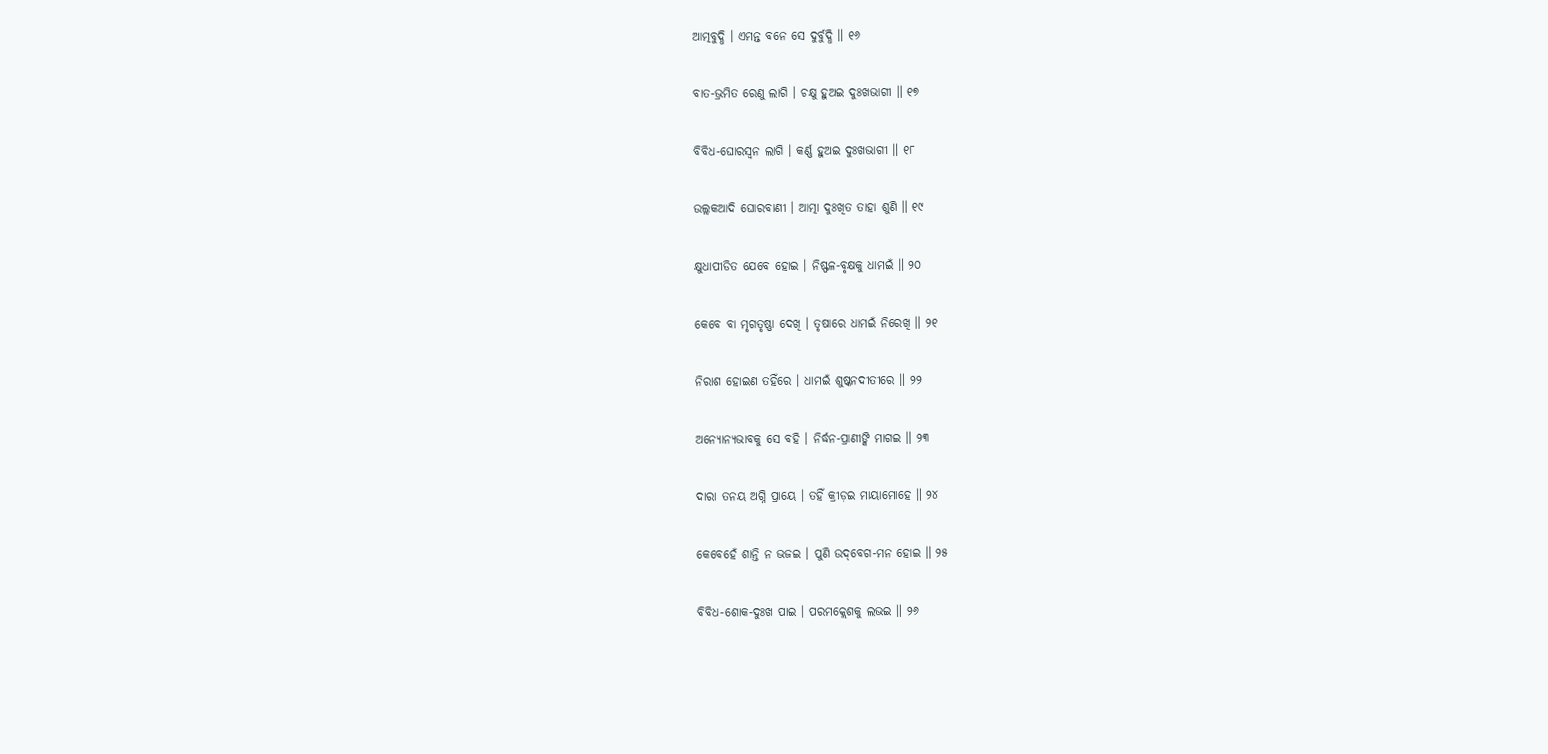ଆତ୍ମବୁଦ୍ଧି । ଏମନ୍ତ ବନେ ସେ ଦୁର୍ବୁଦ୍ଧି ॥ ୧୬

ବାତ-ଭ୍ରମିତ ରେଣୁ ଲାଗି । ଚକ୍ଷୁ ହୁଅଇ ଦୁଃଖଭାଗୀ ॥ ୧୭

ବିବିଧ-ଘୋରସ୍ୱନ ଲାଗି । କର୍ଣ୍ଣ ହୁଅଇ ଦୁଃଖଭାଗୀ ॥ ୧୮

ଉଲ୍ଲକଆଦି ଘୋରବାଣୀ । ଆତ୍ମା ଦୁଃଖିତ ତାହା ଶୁଣି ॥ ୧୯

କ୍ଷୁଧାପୀଡିତ ଯେବେ ହୋଇ । ନିଷ୍ଫଳ-ବୃକ୍ଷକୁ ଧାମଇଁ ॥ ୨୦

କେବେ ବା ମୃଗତୃଷ୍ଣା ଦେଖି । ତୃଷାରେ ଧାମଇଁ ନିରେଖି ॥ ୨୧

ନିରାଶ ହୋଇଣ ତହିଁରେ । ଧାମଇଁ ଶୁଷ୍କନଦୀତୀରେ ॥ ୨୨

ଅନ୍ୟୋନ୍ୟଭାବକୁ ସେ ବହି । ନିର୍ଦ୍ଧନ-ପ୍ରାଣୀଙ୍କି ମାଗଇ ॥ ୨୩

ଦାରା ତନୟ ଅଗ୍ନି ପ୍ରାୟେ । ତହିଁ କ୍ରୀଡ଼ଇ ମାୟାମୋହେ ॥ ୨୪

କେବେହେଁ ଶାନ୍ତି ନ ଭଜଇ । ପୁଣି ଉଦ୍‌ବେଗ-ମନ ହୋଇ ॥ ୨୫

ବିବିଧ-ଶୋକ-ଦୁଃଖ ପାଇ । ପରମକ୍ଲେଶକୁ ଲଭଇ ॥ ୨୬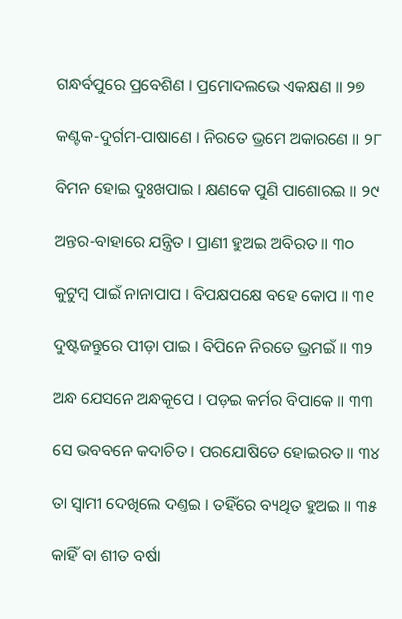ଗନ୍ଧର୍ବପୁରେ ପ୍ରବେଶିଣ । ପ୍ରମୋଦଲଭେ ଏକକ୍ଷଣ ॥ ୨୭

କଣ୍ଟକ-ଦୁର୍ଗମ-ପାଷାଣେ । ନିରତେ ଭ୍ରମେ ଅକାରଣେ ॥ ୨୮

ବିମନ ହୋଇ ଦୁଃଖପାଇ । କ୍ଷଣକେ ପୁଣି ପାଶୋରଇ ॥ ୨୯

ଅନ୍ତର-ବାହାରେ ଯନ୍ତ୍ରିତ । ପ୍ରାଣୀ ହୁଅଇ ଅବିରତ ॥ ୩୦

କୁଟୁମ୍ବ ପାଇଁ ନାନାପାପ । ବିପକ୍ଷପକ୍ଷେ ବହେ କୋପ ॥ ୩୧

ଦୁଷ୍ଟଜନ୍ତୁରେ ପୀଡ଼ା ପାଇ । ବିପିନେ ନିରତେ ଭ୍ରମଇଁ ॥ ୩୨

ଅନ୍ଧ ଯେସନେ ଅନ୍ଧକୂପେ । ପଡ଼ଇ କର୍ମର ବିପାକେ ॥ ୩୩

ସେ ଭବବନେ କଦାଚିତ । ପରଯୋଷିତେ ହୋଇରତ ॥ ୩୪

ତା ସ୍ୱାମୀ ଦେଖିଲେ ଦଣ୍ତଇ । ତହିଁରେ ବ୍ୟଥିତ ହୁଅଇ ॥ ୩୫

କାହିଁ ବା ଶୀତ ବର୍ଷା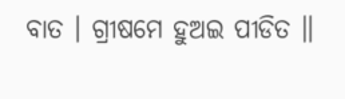ବାତ । ଗ୍ରୀଷମେ ହୁଅଇ ପୀଡିତ ॥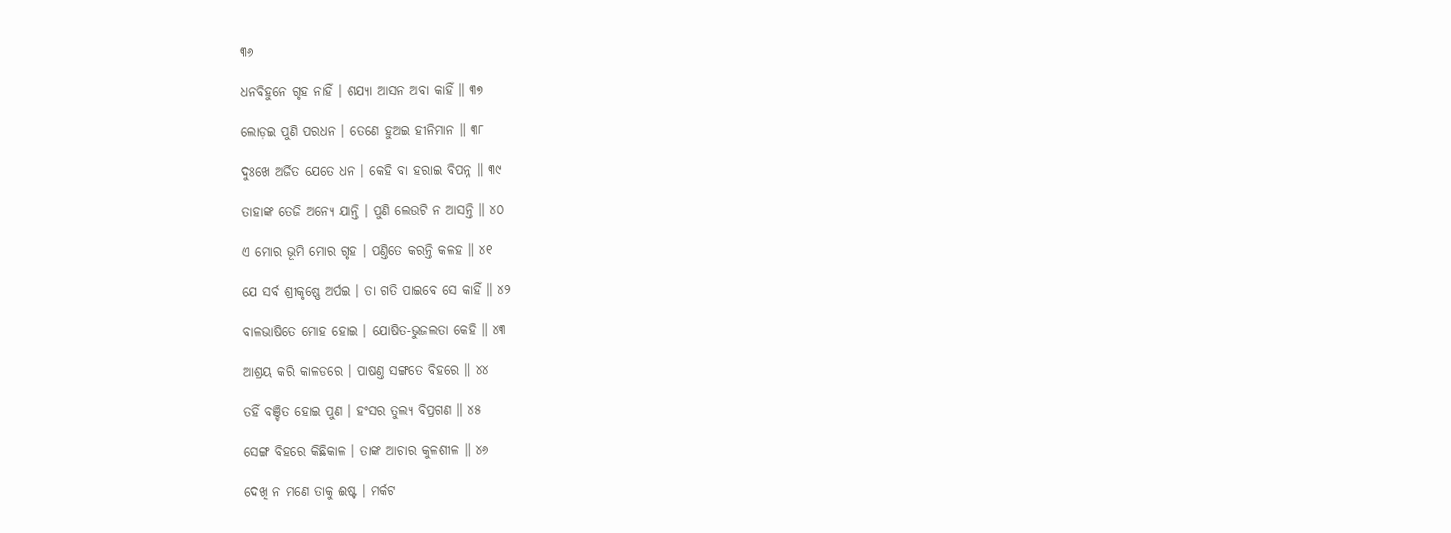୩୬

ଧନବିହୁନେ ଗୃହ ନାହିଁ । ଶଯ୍ୟା ଆସନ ଅବା କାହିଁ ॥ ୩୭

ଲୋଡ଼ଇ ପୁଣି ପରଧନ । ତେଣେ ହୁଅଇ ହୀନିମାନ ॥ ୩୮

ଦୁଃଖେ ଅର୍ଜିତ ଯେତେ ଧନ । କେହି ବା ହରାଇ ବିପନ୍ନ ॥ ୩୯

ତାହାଙ୍କ ତେଜି ଅନ୍ୟେ ଯାନ୍ତି । ପୁଣି ଲେଉଟି ନ ଆସନ୍ତି ॥ ୪୦

ଏ ମୋର ଭୂମି ମୋର ଗୃହ । ପଣ୍ତିତେ କରନ୍ତି କଳହ ॥ ୪୧

ଯେ ସର୍ବ ଶ୍ରୀକୃଷ୍ଣେ ଅର୍ପଇ । ତା ଗତି ପାଇବେ ସେ କାହିଁ ॥ ୪୨

ବାଳଭାଷିତେ ମୋହ ହୋଇ । ଯୋଷିତ-ଭୁଜଲତା କେହି ॥ ୪୩

ଆଶ୍ରୟ କରି କାଳଡରେ । ପାଷଣ୍ତ ସଙ୍ଗତେ ବିହରେ ॥ ୪୪

ତହିଁ ବଞ୍ଚିତ ହୋଇ ପୁଣ । ହଂସର ତୁଲ୍ୟ ବିପ୍ରଗଣ ॥ ୪୫

ସେଙ୍ଗ ବିହରେ କିଛିକାଳ । ତାଙ୍କ ଆଚାର କୁଳଶୀଳ ॥ ୪୬

ଦେଖି ନ ମଣେ ତାକୁ ଈଷ୍ଟ । ମର୍କଟ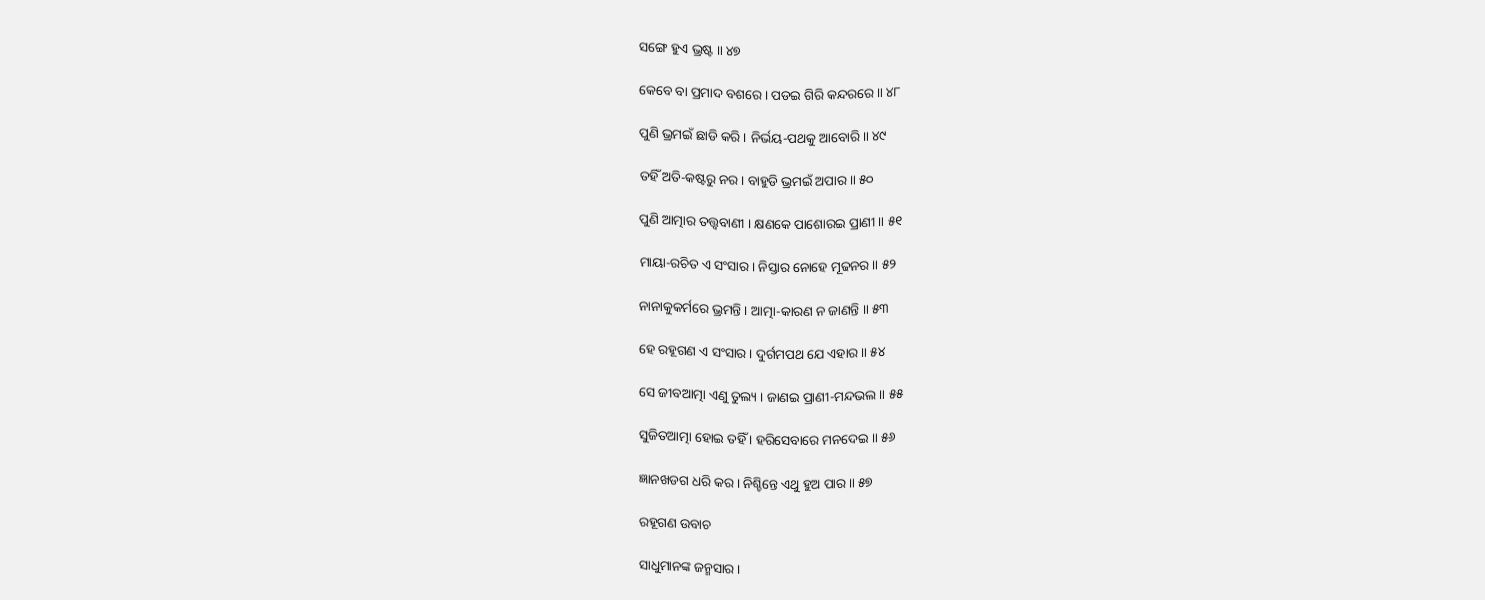ସଙ୍ଗେ ହୁଏ ଭ୍ରଷ୍ଟ ॥ ୪୭

କେବେ ବା ପ୍ରମାଦ ବଶରେ । ପଡଇ ଗିରି କନ୍ଦରରେ ॥ ୪୮

ପୁଣି ଭ୍ରମଇଁ ଛାଡି କରି । ନିର୍ଭୟ-ପଥକୁ ଆବୋରି ॥ ୪୯

ତହିଁ ଅତି-କଷ୍ଟରୁ ନର । ବାହୁଡି ଭ୍ରମଇଁ ଅପାର ॥ ୫୦

ପୁଣି ଆତ୍ମାର ତ‌ତ୍ତ୍ୱବାଣୀ । କ୍ଷଣକେ ପାଶୋରଇ ପ୍ରାଣୀ ॥ ୫୧

ମାୟା-ରଚିତ ଏ ସଂସାର । ନିସ୍ତାର ନୋହେ ମୂଢନର ॥ ୫୨

ନାନାକୁକର୍ମରେ ଭ୍ରମନ୍ତି । ଆତ୍ମା-କାରଣ ନ ଜାଣନ୍ତି ॥ ୫୩

ହେ ରହୂଗଣ ଏ ସଂସାର । ଦୁର୍ଗମପଥ ଯେ ଏହାର ॥ ୫୪

ସେ ଜୀବଆତ୍ମା ଏଣୁ ତୁଲ୍ୟ । ଜାଣଇ ପ୍ରାଣୀ-ମନ୍ଦଭଲ ॥ ୫୫

ସୁଜିତଆତ୍ମା ହୋଇ ତହିଁ । ହରିସେବାରେ ମନଦେଇ ॥ ୫୬

ଜ୍ଞାନଖଡଗ ଧରି କର । ନିଶ୍ଚିନ୍ତେ ଏଥୁ ହୁଅ ପାର ॥ ୫୭

ରହୂଗଣ ଉବାଚ

ସାଧୁମାନଙ୍କ ଜନ୍ମସାର ।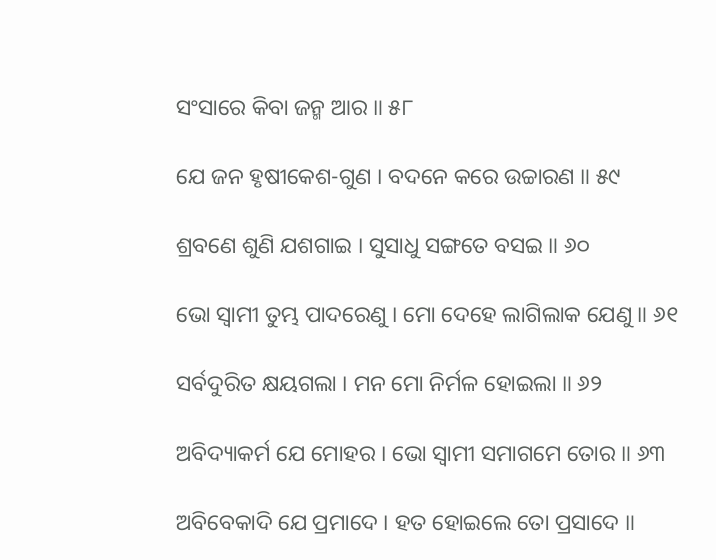ସଂସାରେ କିବା ଜନ୍ମ ଆର ॥ ୫୮

ଯେ ଜନ ହୃଷୀକେଶ-ଗୁଣ । ବଦନେ କରେ ଉଚ୍ଚାରଣ ॥ ୫୯

ଶ୍ରବଣେ ଶୁଣି ଯଶଗାଇ । ସୁସାଧୁ ସଙ୍ଗତେ ବସଇ ॥ ୬୦

ଭୋ ସ୍ୱାମୀ ତୁମ୍ଭ ପାଦରେଣୁ । ମୋ ଦେହେ ଲାଗିଲାକ ଯେଣୁ ॥ ୬୧

ସର୍ବଦୁରିତ କ୍ଷୟଗଲା । ମନ ମୋ ନିର୍ମଳ ହୋଇଲା ॥ ୬୨

ଅବିଦ୍ୟାକର୍ମ ଯେ ମୋହର । ଭୋ ସ୍ୱାମୀ ସମାଗମେ ତୋର ॥ ୬୩

ଅବିବେକାଦି ଯେ ପ୍ରମାଦେ । ହତ ହୋଇଲେ ତୋ ପ୍ରସାଦେ ॥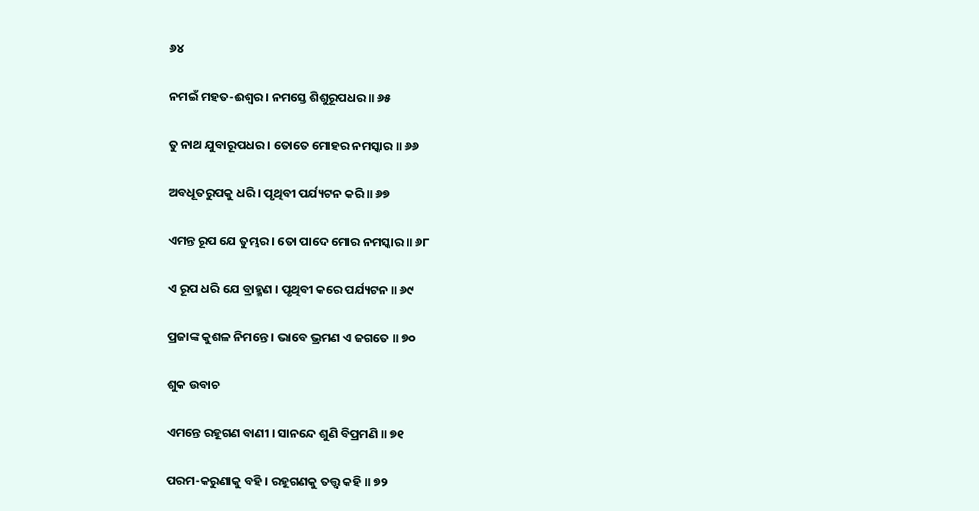୬୪

ନମଇଁ ମହତ-ଈଶ୍ୱର । ନମସ୍ତେ ଶିଶୁରୂପଧର ॥ ୬୫

ତୁ ନାଥ ଯୁବାରୂପଧର । ତୋତେ ମୋହର ନମସ୍କାର ॥ ୬୬

ଅବଧୂତରୁପକୁ ଧରି । ପୃଥିବୀ ପର୍ଯ୍ୟଟନ କରି ॥ ୬୭

ଏମନ୍ତ ରୂପ ଯେ ତୁମ୍ଭର । ତୋ ପାଦେ ମୋର ନମସ୍କାର ॥ ୬୮

ଏ ରୂପ ଧରି ଯେ ବ୍ରାହ୍ମଣ । ପୃଥିବୀ କରେ ପର୍ଯ୍ୟଟନ ॥ ୬୯

ପ୍ରଜାଙ୍କ କୁଶଳ ନିମନ୍ତେ । ଭାବେ ଭ୍ରମଣ ଏ ଜଗତେ ॥ ୭୦

ଶୁକ ଉବାଚ

ଏମନ୍ତେ ରହୂଗଣ ବାଣୀ । ସାନନ୍ଦେ ଶୁଣି ବିପ୍ରମଣି ॥ ୭୧

ପରମ-କରୁଣାକୁ ବହି । ରହୂଗଣକୁ ତ‌ତ୍ତ୍ୱ କହି ॥ ୭୨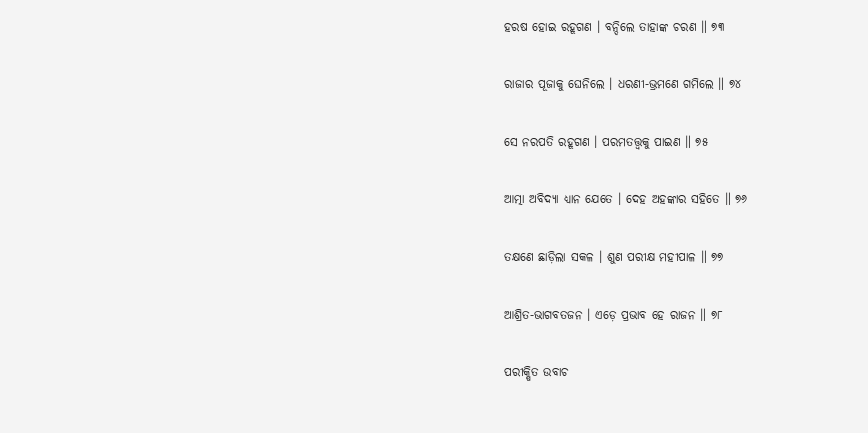ହରଷ ହୋଇ ରହୂଗଣ । ବନ୍ଦିଲେ ତାହାଙ୍କ ଚରଣ ॥ ୭୩

ରାଜାର ପୂଜାକୁ ଘେନିଲେ । ଧରଣୀ-ଭ୍ରମଣେ ଗମିଲେ ॥ ୭୪

ସେ ନରପତି ରହୂଗଣ । ପରମତ‌ତ୍ତ୍ୱକୁ ପାଇଣ ॥ ୭୫

ଆତ୍ମା ଅବିଦ୍ୟା ଧ୍ୟାନ ଯେତେ । ଦେହ ଅହଙ୍କାର ସହିତେ ॥ ୭୬

ତକ୍ଷଣେ ଛାଡ଼ିଲା ସକଳ । ଶୁଣ ପରୀକ୍ଷ ମହୀପାଳ ॥ ୭୭

ଆଶ୍ରିତ-ଭାଗବତଜନ । ଏଡ଼େ ପ୍ରଭାବ ହେ ରାଜନ ॥ ୭୮

ପରୀକ୍ଷିତ ଉବାଚ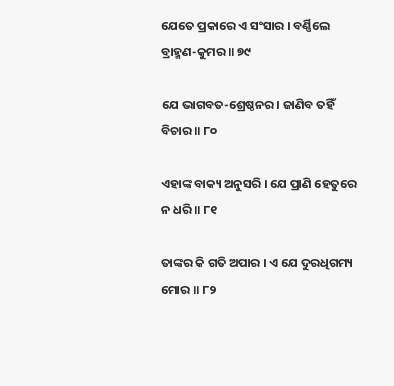ଯେତେ ପ୍ରକାରେ ଏ ସଂସାର । ବର୍ଣ୍ଣିଲେ ବ୍ରାହ୍ମଣ-କୁମର ॥ ୭୯

ଯେ ଭାଗବତ-ଶ୍ରେଷ୍ଠନର । ଜାଣିବ ତହିଁ ବିଚାର ॥ ୮୦

ଏହାଙ୍କ ବାକ୍ୟ ଅନୁସରି । ଯେ ପ୍ରାଣି ହେତୁରେ ନ ଧରି ॥ ୮୧

ତାଙ୍କର କି ଗତି ଅପାର । ଏ ଯେ ଦୁରଧିଗମ୍ୟ ମୋର ॥ ୮୨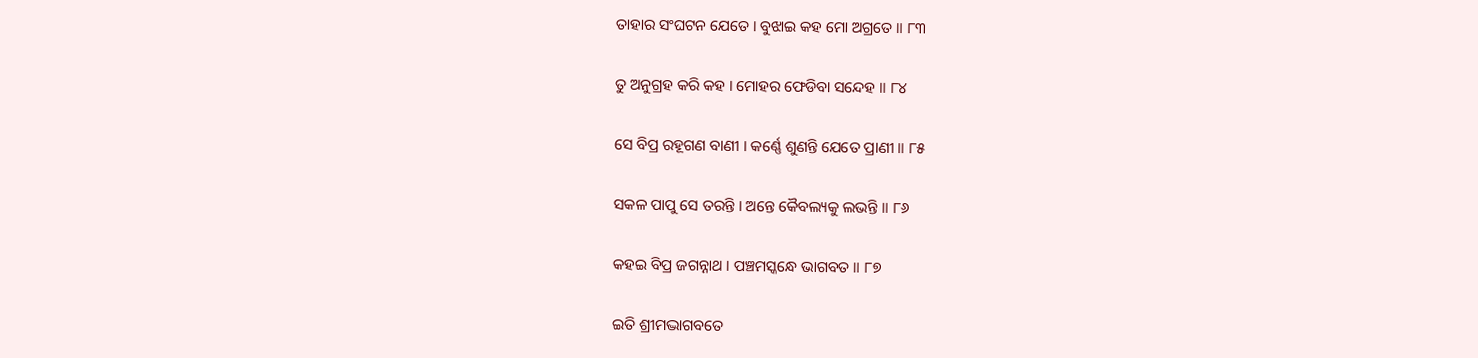ତାହାର ସଂଘଟନ ଯେତେ । ବୁଝାଇ କହ ମୋ ଅଗ୍ରତେ ॥ ୮୩

ତୁ ଅନୁଗ୍ରହ କରି କହ । ମୋହର ଫେଡିବା ସନ୍ଦେହ ॥ ୮୪

ସେ ବିପ୍ର ରହୂଗଣ ବାଣୀ । କର୍ଣ୍ଣେ ଶୁଣନ୍ତି ଯେତେ ପ୍ରାଣୀ ॥ ୮୫

ସକଳ ପାପୁ ସେ ତରନ୍ତି । ଅନ୍ତେ କୈବଲ୍ୟକୁ ଲଭନ୍ତି ॥ ୮୬

କହଇ ବିପ୍ର ଜଗନ୍ନାଥ । ପଞ୍ଚମସ୍କନ୍ଧେ ଭାଗବତ ॥ ୮୭

ଇତି ଶ୍ରୀମଦ୍ଭାଗବତେ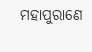ମହାପୁରାଣେ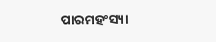ପାରମହଂସ୍ୟା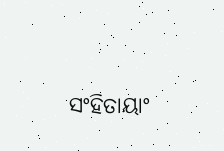ସଂହିତାୟାଂ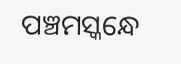ପଞ୍ଚମସ୍କନ୍ଧେ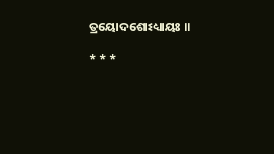ତ୍ରୟୋଦଶୋଽଧ୍ୟାୟଃ ॥

* * *